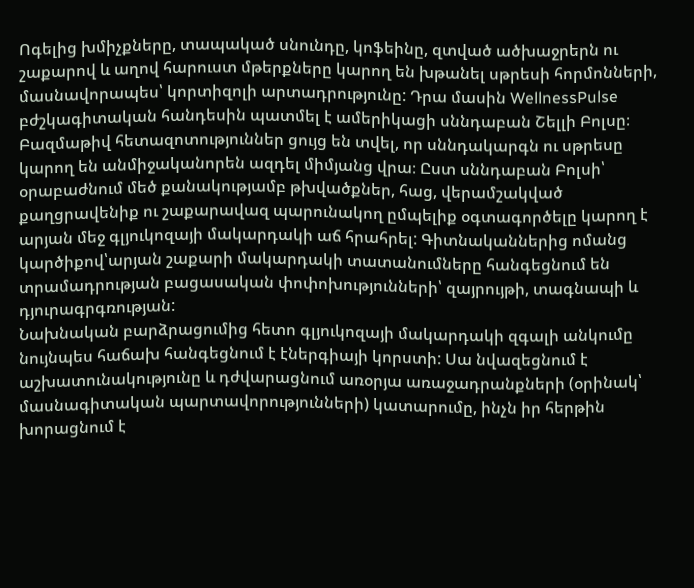Ոգելից խմիչքները, տապակած սնունդը, կոֆեինը, զտված ածխաջրերն ու շաքարով և աղով հարուստ մթերքները կարող են խթանել սթրեսի հորմոնների, մասնավորապես՝ կորտիզոլի արտադրությունը: Դրա մասին WellnessPulse բժշկագիտական հանդեսին պատմել է ամերիկացի սննդաբան Շելլի Բոլսը։
Բազմաթիվ հետազոտություններ ցույց են տվել, որ սննդակարգն ու սթրեսը կարող են անմիջականորեն ազդել միմյանց վրա։ Ըստ սննդաբան Բոլսի՝ օրաբաժնում մեծ քանակությամբ թխվածքներ, հաց, վերամշակված քաղցրավենիք ու շաքարավազ պարունակող ըմպելիք օգտագործելը կարող է արյան մեջ գլյուկոզայի մակարդակի աճ հրահրել: Գիտնականներից ոմանց կարծիքով՝արյան շաքարի մակարդակի տատանումները հանգեցնում են տրամադրության բացասական փոփոխությունների՝ զայրույթի, տագնապի և դյուրագրգռության:
Նախնական բարձրացումից հետո գլյուկոզայի մակարդակի զգալի անկումը նույնպես հաճախ հանգեցնում է էներգիայի կորստի: Սա նվազեցնում է աշխատունակությունը և դժվարացնում առօրյա առաջադրանքների (օրինակ՝ մասնագիտական պարտավորությունների) կատարումը, ինչն իր հերթին խորացնում է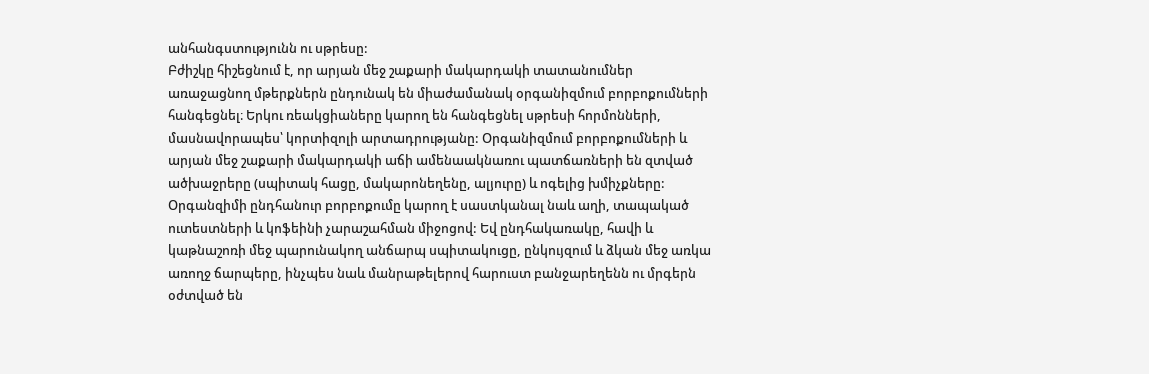անհանգստությունն ու սթրեսը:
Բժիշկը հիշեցնում է, որ արյան մեջ շաքարի մակարդակի տատանումներ առաջացնող մթերքներն ընդունակ են միաժամանակ օրգանիզմում բորբոքումների հանգեցնել։ Երկու ռեակցիաները կարող են հանգեցնել սթրեսի հորմոնների, մասնավորապես՝ կորտիզոլի արտադրությանը: Օրգանիզմում բորբոքումների և արյան մեջ շաքարի մակարդակի աճի ամենաակնառու պատճառների են զտված ածխաջրերը (սպիտակ հացը, մակարոնեղենը, ալյուրը) և ոգելից խմիչքները:
Օրգանզիմի ընդհանուր բորբոքումը կարող է սաստկանալ նաև աղի, տապակած ուտեստների և կոֆեինի չարաշահման միջոցով: Եվ ընդհակառակը, հավի և կաթնաշոռի մեջ պարունակող անճարպ սպիտակուցը, ընկույզում և ձկան մեջ առկա առողջ ճարպերը, ինչպես նաև մանրաթելերով հարուստ բանջարեղենն ու մրգերն օժտված են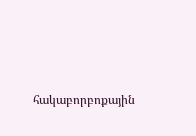հակաբորբոքային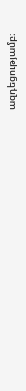ազդեցությամբ։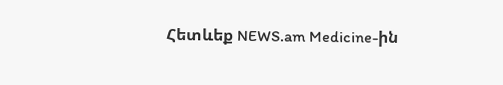Հետևեք NEWS.am Medicine-ին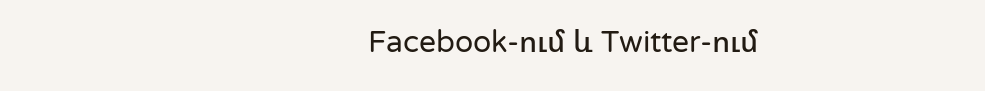Facebook-ում և Twitter-ում